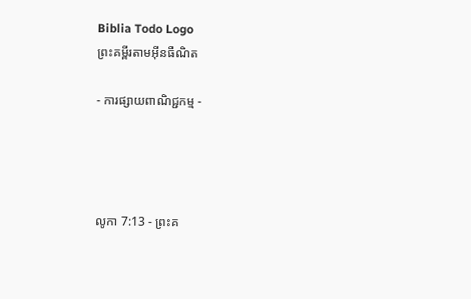Biblia Todo Logo
ព្រះគម្ពីរតាមអ៊ីនធឺណិត

- ការផ្សាយពាណិជ្ជកម្ម -




លូកា 7:13 - ព្រះគ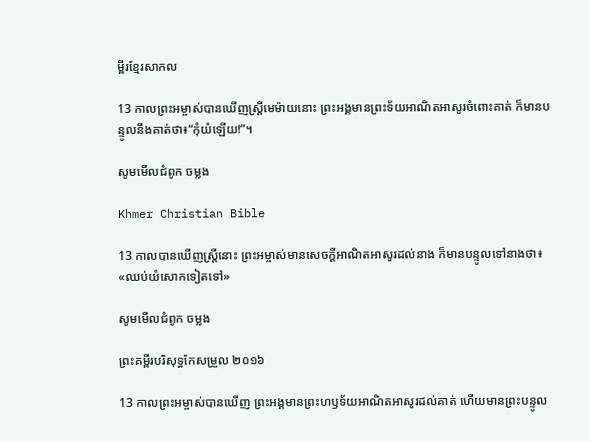ម្ពីរខ្មែរសាកល

13 កាលព្រះអម្ចាស់បានឃើញស្ត្រីមេម៉ាយនោះ ព្រះអង្គមានព្រះទ័យអាណិតអាសូរចំពោះគាត់ ក៏មានបន្ទូលនឹងគាត់ថា៖“កុំយំឡើយ!”។

សូមមើលជំពូក ចម្លង

Khmer Christian Bible

13 កាលបានឃើញស្ដ្រីនោះ ព្រះអម្ចាស់មានសេចក្ដីអាណិតអាសូរដល់នាង ក៏មានបន្ទូលទៅនាងថា៖ «ឈប់យំសោកទៀតទៅ»

សូមមើលជំពូក ចម្លង

ព្រះគម្ពីរបរិសុទ្ធកែសម្រួល ២០១៦

13 កាលព្រះ‌អម្ចាស់បានឃើញ ព្រះ‌អង្គមានព្រះ‌ហឫ‌ទ័យអាណិត‌អាសូរដល់គាត់ ហើយមានព្រះ‌បន្ទូល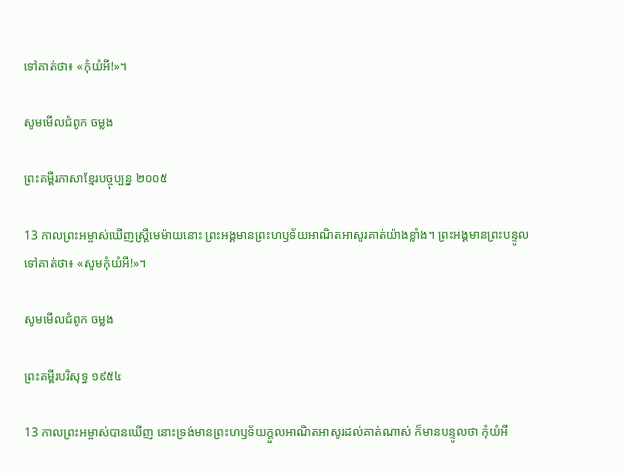ទៅគាត់ថា៖ «កុំយំអី!»។

សូមមើលជំពូក ចម្លង

ព្រះគម្ពីរភាសាខ្មែរបច្ចុប្បន្ន ២០០៥

13 កាលព្រះ‌អម្ចាស់ឃើញស្ត្រីមេ‌ម៉ាយនោះ ព្រះអង្គមានព្រះ‌ហឫទ័យអាណិតអាសូរគាត់យ៉ាងខ្លាំង។ ព្រះអង្គមានព្រះ‌បន្ទូលទៅគាត់ថា៖ «សូមកុំយំអី!»។

សូមមើលជំពូក ចម្លង

ព្រះគម្ពីរបរិសុទ្ធ ១៩៥៤

13 កាលព្រះ‌អម្ចាស់បានឃើញ នោះទ្រង់មានព្រះ‌ហឫទ័យក្តួលអាណិត‌អាសូរដល់គាត់ណាស់ ក៏មានបន្ទូលថា កុំយំអី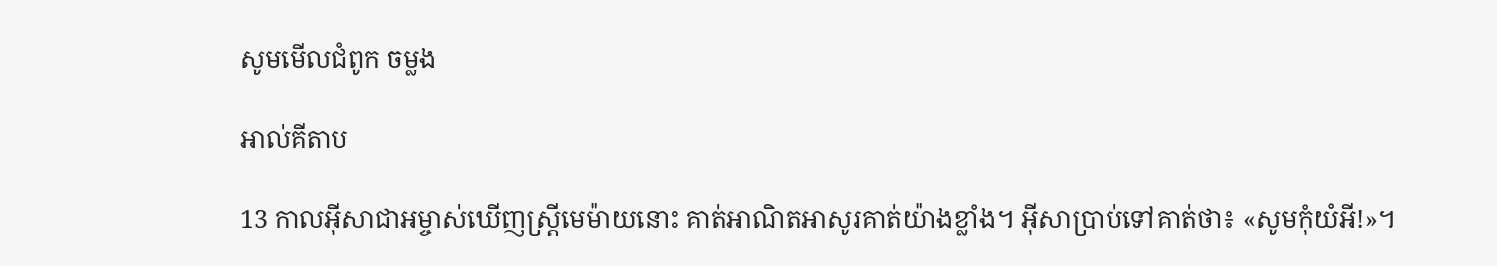សូមមើលជំពូក ចម្លង

អាល់គីតាប

13 កាលអ៊ីសា‌ជាអម្ចាស់ឃើញស្ដ្រីមេ‌ម៉ាយនោះ គាត់អាណិតអាសូរគាត់យ៉ាងខ្លាំង។ អ៊ីសាប្រាប់ទៅគាត់ថា៖ «សូមកុំយំអី!»។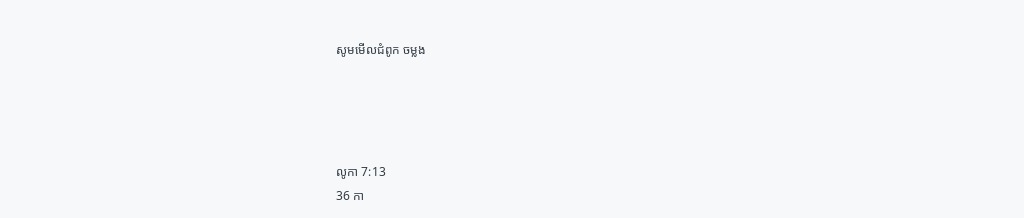សូមមើលជំពូក ចម្លង




លូកា 7:13
36 កា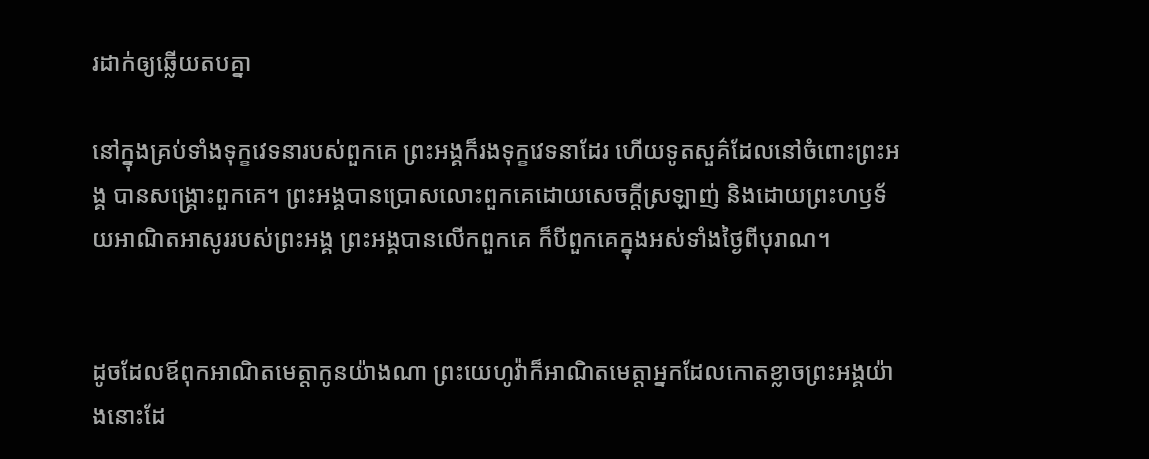រដាក់ឲ្យឆ្លើយតបគ្នា

នៅក្នុងគ្រប់ទាំងទុក្ខវេទនារបស់ពួកគេ ព្រះអង្គក៏រងទុក្ខវេទនាដែរ ហើយទូតសួគ៌ដែលនៅចំពោះព្រះអង្គ បានសង្គ្រោះពួកគេ។ ព្រះអង្គបានប្រោសលោះពួកគេដោយសេចក្ដីស្រឡាញ់ និងដោយព្រះហឫទ័យអាណិតអាសូររបស់ព្រះអង្គ ព្រះអង្គបានលើកពួកគេ ក៏បីពួកគេក្នុងអស់ទាំងថ្ងៃពីបុរាណ។


ដូចដែលឪពុកអាណិតមេត្តាកូនយ៉ាងណា ព្រះយេហូវ៉ាក៏អាណិតមេត្តាអ្នកដែលកោតខ្លាចព្រះអង្គយ៉ាងនោះដែ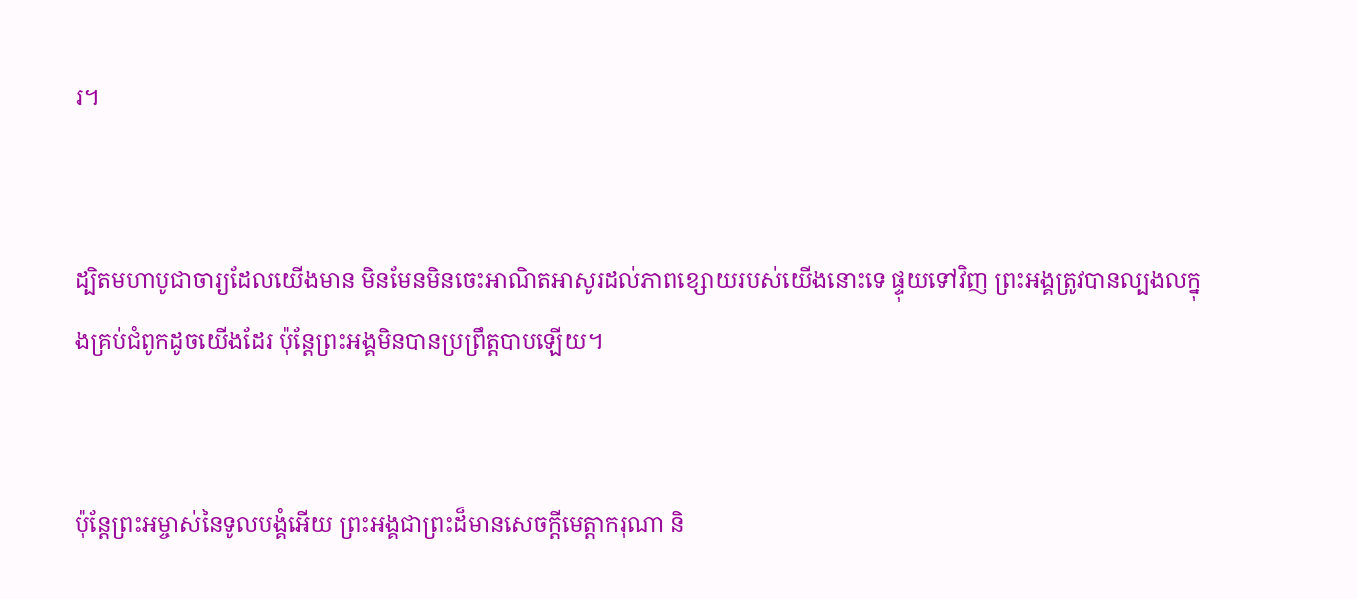រ។


ដ្បិតមហាបូជាចារ្យដែលយើងមាន មិនមែនមិនចេះអាណិតអាសូរដល់ភាពខ្សោយរបស់យើងនោះទេ ផ្ទុយទៅវិញ ព្រះអង្គត្រូវបានល្បងលក្នុងគ្រប់ជំពូកដូចយើងដែរ ប៉ុន្តែព្រះអង្គមិនបានប្រព្រឹត្តបាបឡើយ។


ប៉ុន្តែព្រះអម្ចាស់នៃទូលបង្គំអើយ ព្រះអង្គជាព្រះដ៏មានសេចក្ដីមេត្តាករុណា និ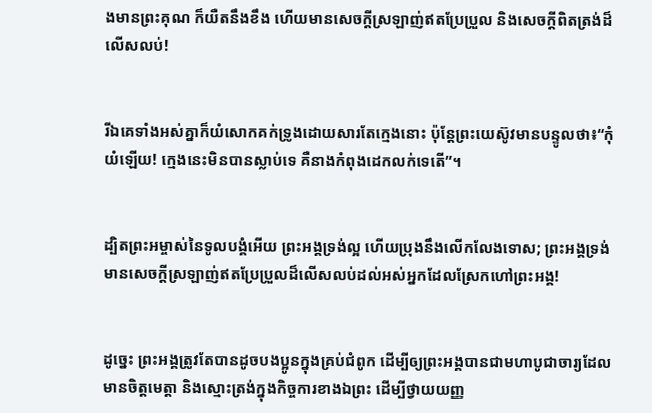ងមានព្រះគុណ ក៏យឺតនឹងខឹង ហើយមានសេចក្ដីស្រឡាញ់ឥតប្រែប្រួល និងសេចក្ដីពិតត្រង់ដ៏លើសលប់!


រីឯគេទាំងអស់គ្នាក៏យំសោកគក់ទ្រូងដោយសារតែក្មេងនោះ ប៉ុន្តែព្រះយេស៊ូវមានបន្ទូលថា៖“កុំយំឡើយ! ក្មេងនេះមិនបានស្លាប់ទេ គឺនាងកំពុងដេកលក់ទេតើ”។


ដ្បិតព្រះអម្ចាស់នៃទូលបង្គំអើយ ព្រះអង្គទ្រង់ល្អ ហើយប្រុងនឹងលើកលែងទោស; ព្រះអង្គទ្រង់មានសេចក្ដីស្រឡាញ់ឥតប្រែប្រួលដ៏លើសលប់ដល់អស់អ្នកដែលស្រែកហៅព្រះអង្គ!


ដូច្នេះ ព្រះអង្គត្រូវតែបានដូចបងប្អូនក្នុងគ្រប់ជំពូក ដើម្បីឲ្យព្រះអង្គបានជាមហាបូជាចារ្យដែលមានចិត្តមេត្តា និងស្មោះត្រង់ក្នុងកិច្ចការខាងឯព្រះ ដើម្បីថ្វាយយញ្ញ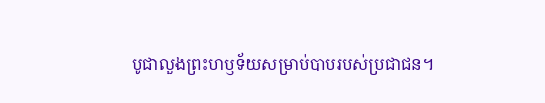បូជាលួងព្រះហឫទ័យសម្រាប់បាបរបស់ប្រជាជន។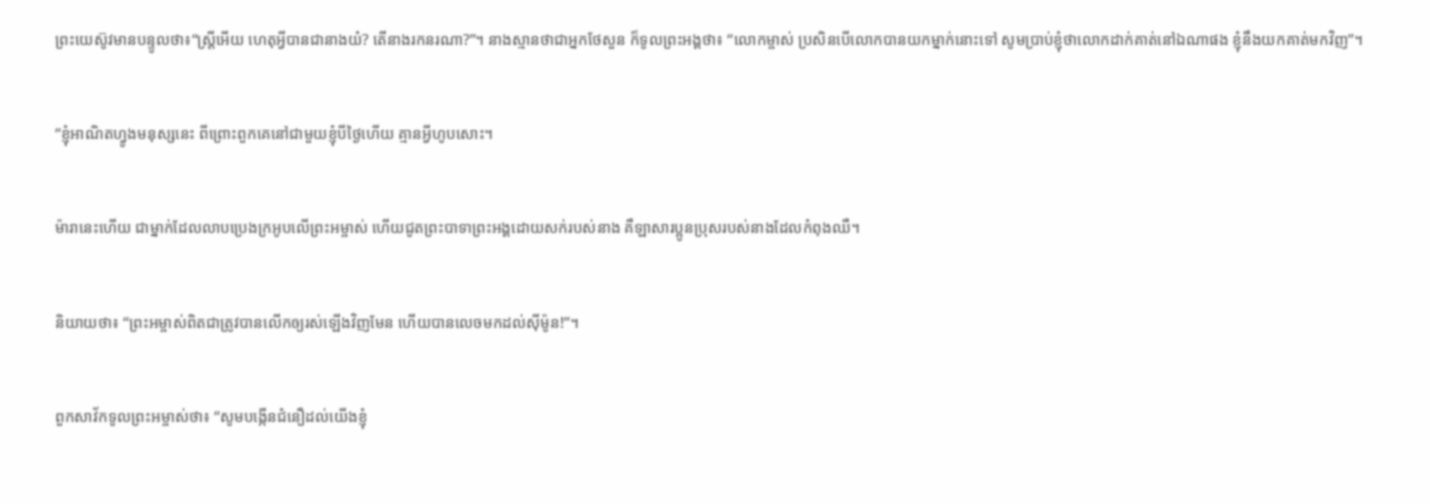ព្រះយេស៊ូវមានបន្ទូលថា៖“ស្ត្រីអើយ ហេតុអ្វីបានជានាងយំ? តើនាងរកនរណា?”។ នាងស្មានថាជាអ្នកថែសួន ក៏ទូលព្រះអង្គថា៖ “លោកម្ចាស់ ប្រសិនបើលោកបានយកម្នាក់នោះទៅ សូមប្រាប់ខ្ញុំថាលោកដាក់គាត់នៅឯណាផង ខ្ញុំនឹងយកគាត់មកវិញ”។


“ខ្ញុំអាណិតហ្វូងមនុស្សនេះ ពីព្រោះពួកគេនៅជាមួយខ្ញុំបីថ្ងៃហើយ គ្មានអ្វីហូបសោះ។


ម៉ារានេះហើយ ជាម្នាក់ដែលលាបប្រេងក្រអូបលើព្រះអម្ចាស់ ហើយជូតព្រះបាទាព្រះអង្គដោយសក់របស់នាង គឺឡាសារប្អូនប្រុសរបស់នាងដែលកំពុងឈឺ។


និយាយថា៖ “ព្រះអម្ចាស់ពិតជាត្រូវបានលើកឲ្យរស់ឡើងវិញមែន ហើយបានលេចមកដល់ស៊ីម៉ូន!”។


ពួកសាវ័កទូលព្រះអម្ចាស់ថា៖ “សូមបង្កើនជំនឿដល់យើងខ្ញុំ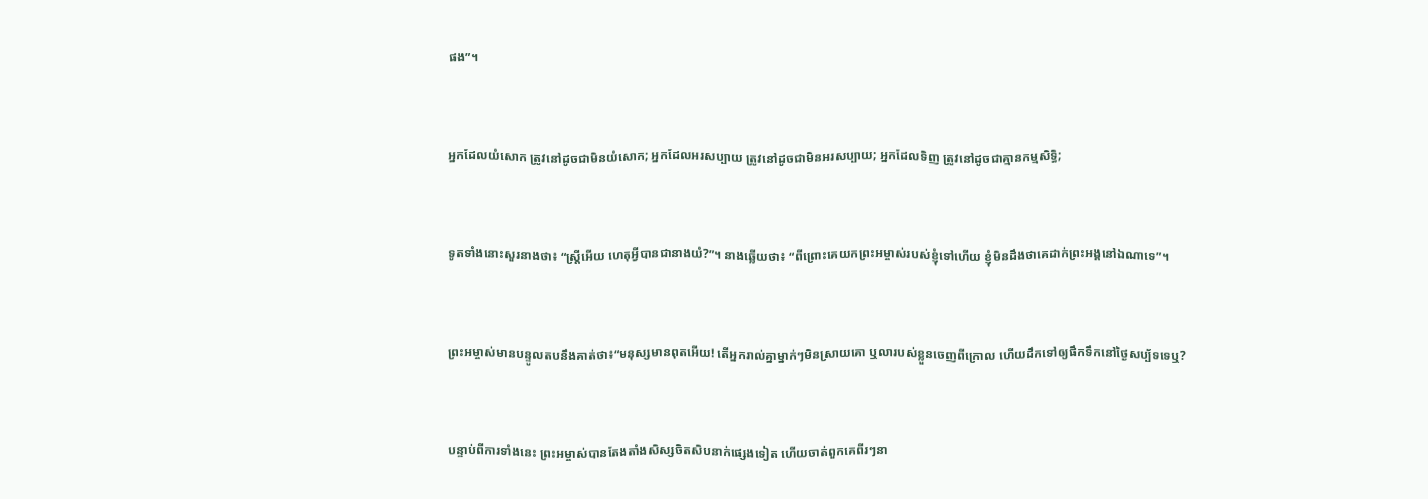ផង”។


អ្នកដែលយំសោក ត្រូវនៅដូចជាមិនយំសោក; អ្នកដែលអរសប្បាយ ត្រូវនៅដូចជាមិនអរសប្បាយ; អ្នកដែលទិញ ត្រូវនៅដូចជាគ្មានកម្មសិទ្ធិ;


ទូតទាំងនោះសួរនាងថា៖ “ស្ត្រីអើយ ហេតុអ្វីបានជានាងយំ?”។ នាងឆ្លើយថា៖ “ពីព្រោះគេយកព្រះអម្ចាស់របស់ខ្ញុំទៅហើយ ខ្ញុំមិនដឹងថាគេដាក់ព្រះអង្គនៅឯណាទេ”។


ព្រះអម្ចាស់មានបន្ទូលតបនឹងគាត់ថា៖“មនុស្សមានពុតអើយ! តើអ្នករាល់គ្នាម្នាក់ៗមិនស្រាយគោ ឬលារបស់ខ្លួនចេញពីក្រោល ហើយដឹកទៅឲ្យផឹកទឹកនៅថ្ងៃសប្ប័ទទេឬ?


បន្ទាប់ពីការទាំងនេះ ព្រះអម្ចាស់បានតែងតាំងសិស្សចិតសិបនាក់ផ្សេងទៀត ហើយចាត់ពួកគេពីរៗនា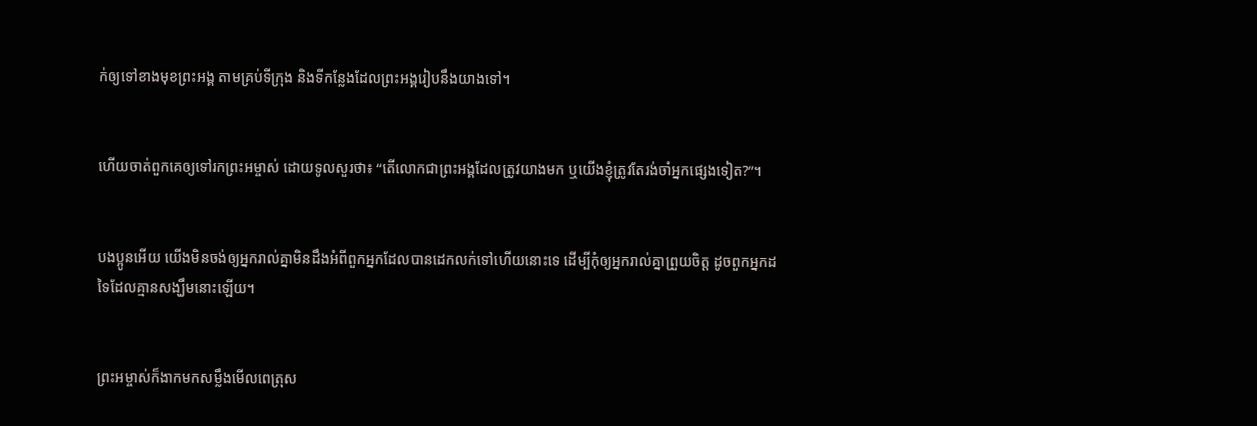ក់ឲ្យទៅខាងមុខព្រះអង្គ តាមគ្រប់ទីក្រុង និងទីកន្លែងដែលព្រះអង្គរៀបនឹងយាងទៅ។


ហើយចាត់ពួកគេឲ្យទៅរកព្រះអម្ចាស់ ដោយទូលសួរថា៖ “តើលោកជាព្រះអង្គដែលត្រូវយាងមក ឬយើងខ្ញុំត្រូវតែរង់ចាំអ្នកផ្សេងទៀត?”។


បងប្អូនអើយ យើងមិនចង់ឲ្យអ្នករាល់គ្នាមិនដឹងអំពីពួកអ្នកដែលបានដេកលក់ទៅហើយនោះទេ ដើម្បីកុំឲ្យអ្នករាល់គ្នាព្រួយចិត្ត ដូចពួកអ្នកដទៃដែលគ្មានសង្ឃឹមនោះឡើយ។


ព្រះអម្ចាស់ក៏ងាកមកសម្លឹងមើលពេត្រុស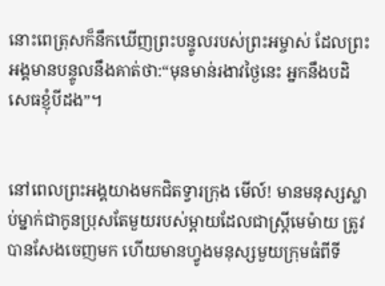នោះពេត្រុសក៏នឹកឃើញព្រះបន្ទូលរបស់ព្រះអម្ចាស់ ដែលព្រះអង្គមានបន្ទូលនឹងគាត់ថា:“មុនមាន់រងាវថ្ងៃនេះ អ្នកនឹងបដិសេធខ្ញុំបីដង”។


នៅពេលព្រះអង្គយាងមកជិតទ្វារក្រុង មើល៍! មានមនុស្សស្លាប់ម្នាក់ជាកូនប្រុសតែមួយរបស់ម្ដាយដែលជាស្ត្រីមេម៉ាយ ត្រូវបានសែងចេញមក ហើយមានហ្វូងមនុស្សមួយក្រុមធំពីទី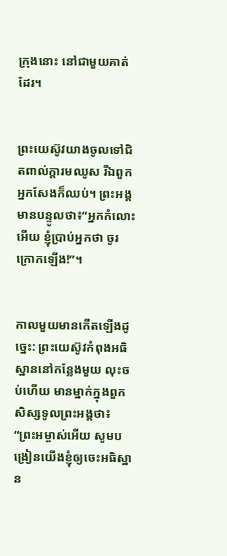ក្រុងនោះ នៅជាមួយគាត់ដែរ។


ព្រះយេស៊ូវយាងចូលទៅជិតពាល់ក្ដារមឈូស រីឯពួកអ្នកសែងក៏ឈប់។ ព្រះអង្គមានបន្ទូលថា៖“អ្នកកំលោះអើយ ខ្ញុំប្រាប់អ្នកថា ចូរក្រោកឡើង!”។


កាលមួយមានកើតឡើងដូច្នេះ: ព្រះយេស៊ូវកំពុងអធិស្ឋាននៅកន្លែងមួយ លុះចប់ហើយ មានម្នាក់ក្នុងពួកសិស្សទូលព្រះអង្គថា៖ “ព្រះអម្ចាស់អើយ សូមបង្រៀនយើងខ្ញុំឲ្យចេះអធិស្ឋាន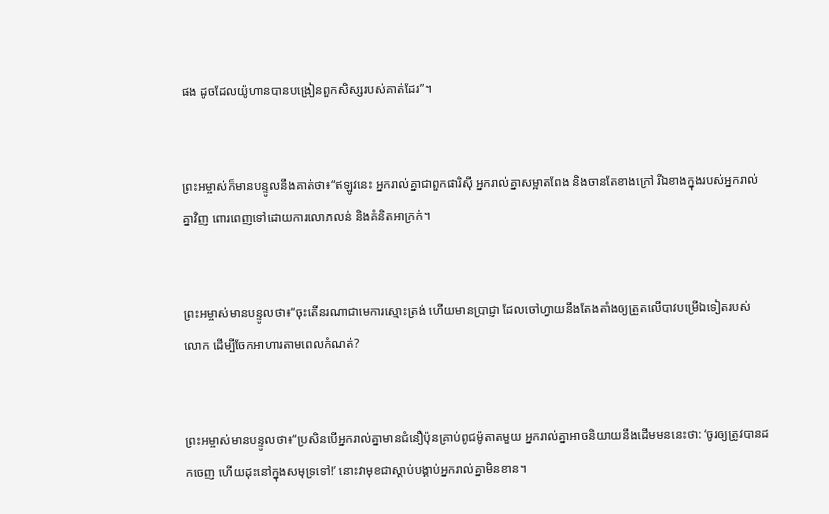ផង ដូចដែលយ៉ូហានបានបង្រៀនពួកសិស្សរបស់គាត់ដែរ”។


ព្រះអម្ចាស់ក៏មានបន្ទូលនឹងគាត់ថា៖“ឥឡូវនេះ អ្នករាល់គ្នាជាពួកផារិស៊ី អ្នករាល់គ្នាសម្អាតពែង និងចានតែខាងក្រៅ រីឯខាងក្នុងរបស់អ្នករាល់គ្នាវិញ ពោរពេញទៅដោយការលោភលន់ និងគំនិតអាក្រក់។


ព្រះអម្ចាស់មានបន្ទូលថា៖“ចុះតើនរណាជាមេការស្មោះត្រង់ ហើយមានប្រាជ្ញា ដែលចៅហ្វាយនឹងតែងតាំងឲ្យត្រួតលើបាវបម្រើឯទៀតរបស់លោក ដើម្បីចែកអាហារតាមពេលកំណត់?


ព្រះអម្ចាស់មានបន្ទូលថា៖“ប្រសិនបើអ្នករាល់គ្នាមានជំនឿប៉ុនគ្រាប់ពូជម៉ូតាតមួយ អ្នករាល់គ្នាអាចនិយាយនឹងដើមមននេះថា: ‘ចូរឲ្យត្រូវបានដកចេញ ហើយដុះនៅក្នុងសមុទ្រទៅ!’ នោះវាមុខជាស្ដាប់បង្គាប់អ្នករាល់គ្នាមិនខាន។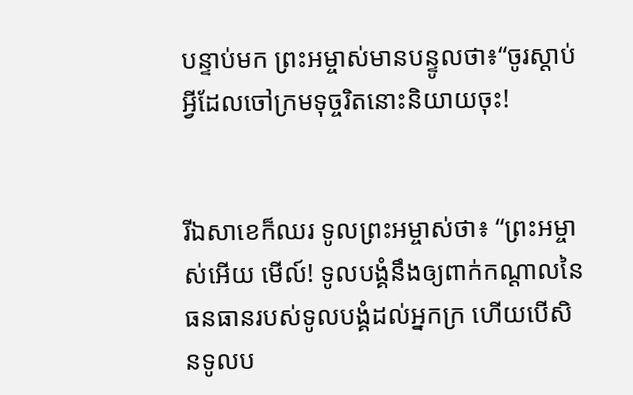បន្ទាប់មក ព្រះអម្ចាស់មានបន្ទូលថា៖“ចូរស្ដាប់អ្វីដែលចៅក្រមទុច្ចរិតនោះនិយាយចុះ!


រីឯសាខេក៏ឈរ ទូលព្រះអម្ចាស់ថា៖ “ព្រះអម្ចាស់អើយ មើល៍! ទូលបង្គំនឹងឲ្យពាក់កណ្ដាលនៃធនធានរបស់ទូលបង្គំដល់អ្នកក្រ ហើយបើសិនទូលប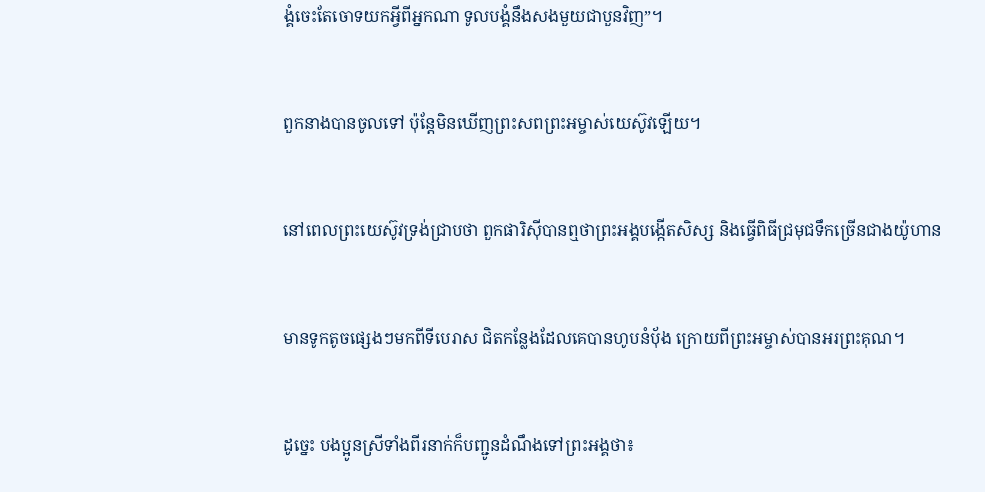ង្គំចេះតែចោទយកអ្វីពីអ្នកណា ទូលបង្គំនឹងសងមួយជាបួនវិញ”។


ពួកនាងបានចូលទៅ ប៉ុន្តែមិនឃើញព្រះសពព្រះអម្ចាស់យេស៊ូវឡើយ។


នៅពេលព្រះយេស៊ូវទ្រង់ជ្រាបថា ពួកផារិស៊ីបានឮថាព្រះអង្គបង្កើតសិស្ស និងធ្វើពិធីជ្រមុជទឹកច្រើនជាងយ៉ូហាន


មានទូកតូចផ្សេងៗមកពីទីបេរាស ជិតកន្លែងដែលគេបានហូបនំប៉័ង ក្រោយពីព្រះអម្ចាស់បានអរព្រះគុណ។


ដូច្នេះ បងប្អូនស្រីទាំងពីរនាក់ក៏បញ្ជូនដំណឹងទៅព្រះអង្គថា៖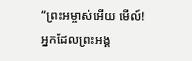“ព្រះអម្ចាស់អើយ មើល៍! អ្នកដែលព្រះអង្គ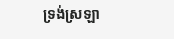ទ្រង់ស្រឡា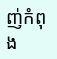ញ់កំពុង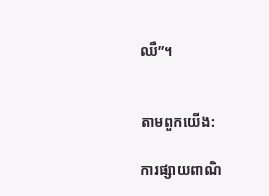ឈឺ”។


តាមពួកយើង:

ការផ្សាយពាណិ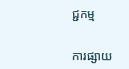ជ្ជកម្ម


ការផ្សាយ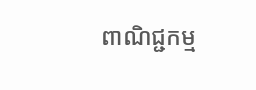ពាណិជ្ជកម្ម